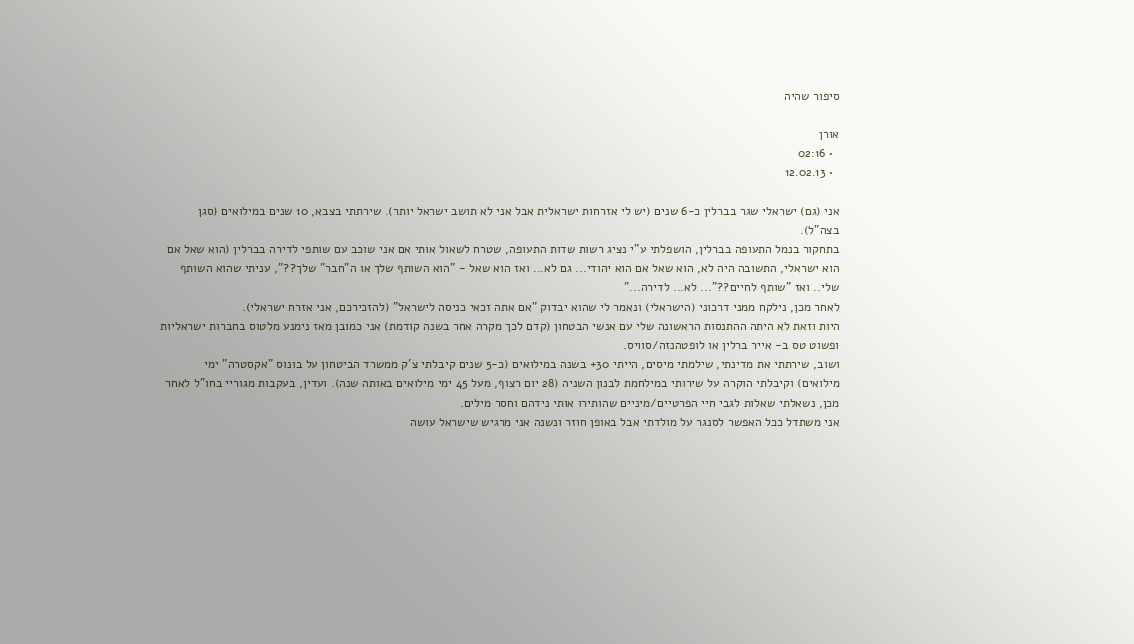סיפור שהיה

אורן
  • 02:16
  • 12.02.13

אני (גם) ישראלי שגר בברלין כ-6 שנים (יש לי אזרחות ישראלית אבל אני לא תושב ישראל יותר). שירתתי בצבא, 10 שנים במילואים (סגן בצה"ל).
בתחקור בנמל התעופה בברלין, הושפלתי ע"י נציג רשות שדות התעופה, שטרח לשאול אותי אם אני שוכב עם שותפי לדירה בברלין (הוא שאל אם הוא ישראלי, התשובה היה לא, הוא שאל אם הוא יהודי... גם לא... ואז הוא שאל - "הוא השותף שלך או ה"חבר" שלך??", עניתי שהוא השותף שלי.. ואז "שותף לחיים??"... לא... לדירה..."
לאחר מכן, נילקח ממני דרכוני (הישראלי) ונאמר לי שהוא יבדוק "אם אתה זכאי כניסה לישראל" (להזכירכם, אני אזרח ישראלי).
היות וזאת לא היתה ההתנסות הראשונה שלי עם אנשי הבטחון (קדם לכך מקרה אחר בשנה קודמת) אני כמובן מאז נימנע מלטוס בחברות ישראליות ופשוט טס ב- אייר ברלין או לופטהנזה/סוויס.
ושוב, שירתתי את מדינתי, שילמתי מיסים, הייתי 30+ בשנה במילואים (כ-5 שנים קיבלתי צ'ק ממשרד הביטחון על בונוס "אקסטרה" ימי מילואים) וקיבלתי הוקרה על שירותי במילחמת לבנון השניה (28 יום רצוף, מעל 45 ימי מילואים באותה שנה). ועדין, בעקבות מגוריי בחו"ל לאחר מכן, נשאלתי שאלות לגבי חיי הפרטיים/מיניים שהותירו אותי נידהם וחסר מילים.
אני משתדל ככל האפשר לסנגר על מולדתי אבל באופן חוזר ונשנה אני מרגיש שישראל עושה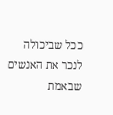ככל שביכולה לנכר את האנשים שבאמת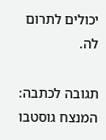יכולים לתרום לה.

תגובה לכתבה: המנצח גוסטבו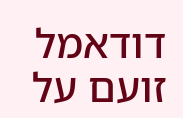דודאמל זועם על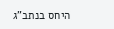היחס בנתב”ג